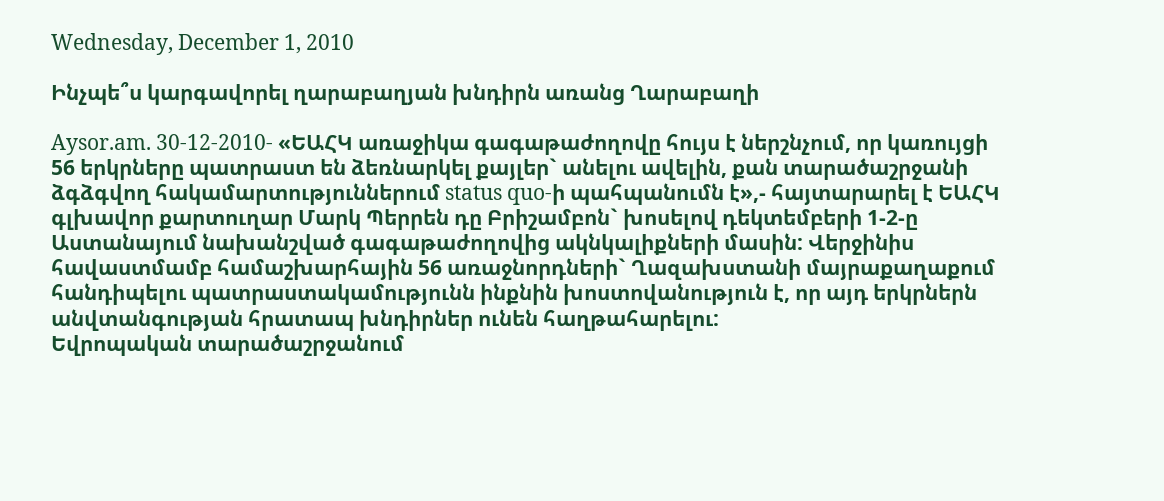Wednesday, December 1, 2010

Ինչպե՞ս կարգավորել ղարաբաղյան խնդիրն առանց Ղարաբաղի

Aysor.am. 30-12-2010- «ԵԱՀԿ առաջիկա գագաթաժողովը հույս է ներշնչում, որ կառույցի 56 երկրները պատրաստ են ձեռնարկել քայլեր` անելու ավելին, քան տարածաշրջանի ձգձգվող հակամարտություններում status quo-ի պահպանումն է»,- հայտարարել է ԵԱՀԿ գլխավոր քարտուղար Մարկ Պերրեն դը Բրիշամբոն` խոսելով դեկտեմբերի 1-2-ը Աստանայում նախանշված գագաթաժողովից ակնկալիքների մասին: Վերջինիս հավաստմամբ համաշխարհային 56 առաջնորդների` Ղազախստանի մայրաքաղաքում հանդիպելու պատրաստակամությունն ինքնին խոստովանություն է, որ այդ երկրներն անվտանգության հրատապ խնդիրներ ունեն հաղթահարելու:
Եվրոպական տարածաշրջանում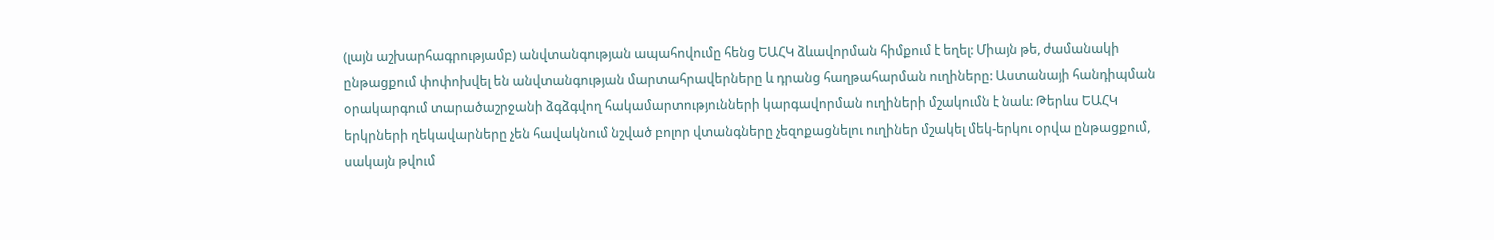(լայն աշխարհագրությամբ) անվտանգության ապահովումը հենց ԵԱՀԿ ձևավորման հիմքում է եղել: Միայն թե, ժամանակի ընթացքում փոփոխվել են անվտանգության մարտահրավերները և դրանց հաղթահարման ուղիները: Աստանայի հանդիպման օրակարգում տարածաշրջանի ձգձգվող հակամարտությունների կարգավորման ուղիների մշակումն է նաև: Թերևս ԵԱՀԿ երկրների ղեկավարները չեն հավակնում նշված բոլոր վտանգները չեզոքացնելու ուղիներ մշակել մեկ-երկու օրվա ընթացքում, սակայն թվում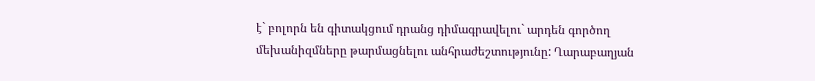է` բոլորն են գիտակցում դրանց դիմագրավելու` արդեն գործող մեխանիզմները թարմացնելու անհրաժեշտությունը: Ղարաբաղյան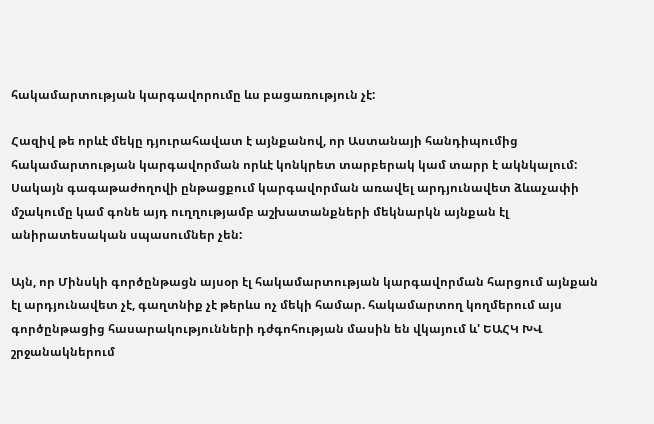հակամարտության կարգավորումը ևս բացառություն չէ:

Հազիվ թե որևէ մեկը դյուրահավատ է այնքանով, որ Աստանայի հանդիպումից հակամարտության կարգավորման որևէ կոնկրետ տարբերակ կամ տարր է ակնկալում: Սակայն գագաթաժողովի ընթացքում կարգավորման առավել արդյունավետ ձևաչափի մշակումը կամ գոնե այդ ուղղությամբ աշխատանքների մեկնարկն այնքան էլ անիրատեսական սպասումներ չեն:

Այն, որ Մինսկի գործընթացն այսօր էլ հակամարտության կարգավորման հարցում այնքան էլ արդյունավետ չէ, գաղտնիք չէ թերևս ոչ մեկի համար. հակամարտող կողմերում այս գործընթացից հասարակությունների դժգոհության մասին են վկայում և' ԵԱՀԿ ԽՎ շրջանակներում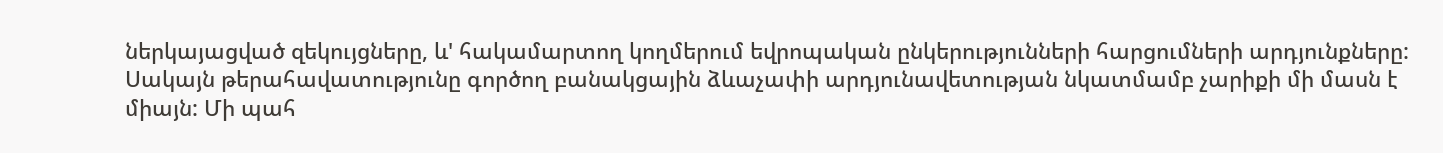ներկայացված զեկույցները, և' հակամարտող կողմերում եվրոպական ընկերությունների հարցումների արդյունքները: Սակայն թերահավատությունը գործող բանակցային ձևաչափի արդյունավետության նկատմամբ չարիքի մի մասն է միայն: Մի պահ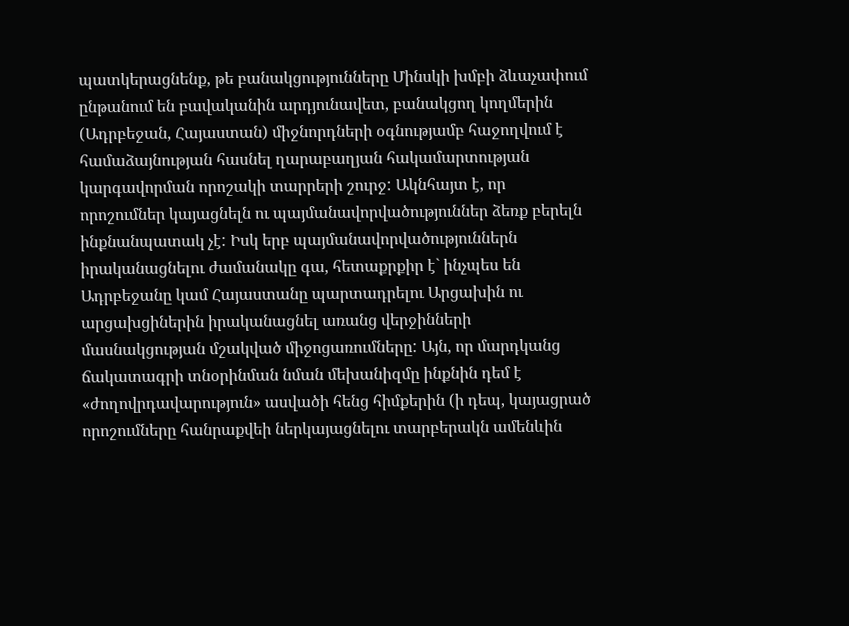պատկերացնենք, թե բանակցությունները Մինսկի խմբի ձևաչափում ընթանում են բավականին արդյունավետ, բանակցող կողմերին (Ադրբեջան, Հայաստան) միջնորդների օգնությամբ հաջողվում է համաձայնության հասնել ղարաբաղյան հակամարտության կարգավորման որոշակի տարրերի շուրջ: Ակնհայտ է, որ որոշումներ կայացնելն ու պայմանավորվածություններ ձեռք բերելն ինքնանպատակ չէ: Իսկ երբ պայմանավորվածություններն իրականացնելու ժամանակը գա, հետաքրքիր է` ինչպես են Ադրբեջանը կամ Հայաստանը պարտադրելու Արցախին ու արցախցիներին իրականացնել առանց վերջինների մասնակցության մշակված միջոցառումները: Այն, որ մարդկանց ճակատագրի տնօրինման նման մեխանիզմը ինքնին դեմ է «ժողովրդավարություն» ասվածի հենց հիմքերին (ի դեպ, կայացրած որոշումները հանրաքվեի ներկայացնելու տարբերակն ամենևին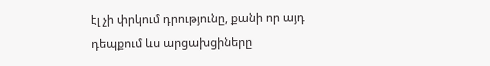էլ չի փրկում դրությունը, քանի որ այդ դեպքում ևս արցախցիները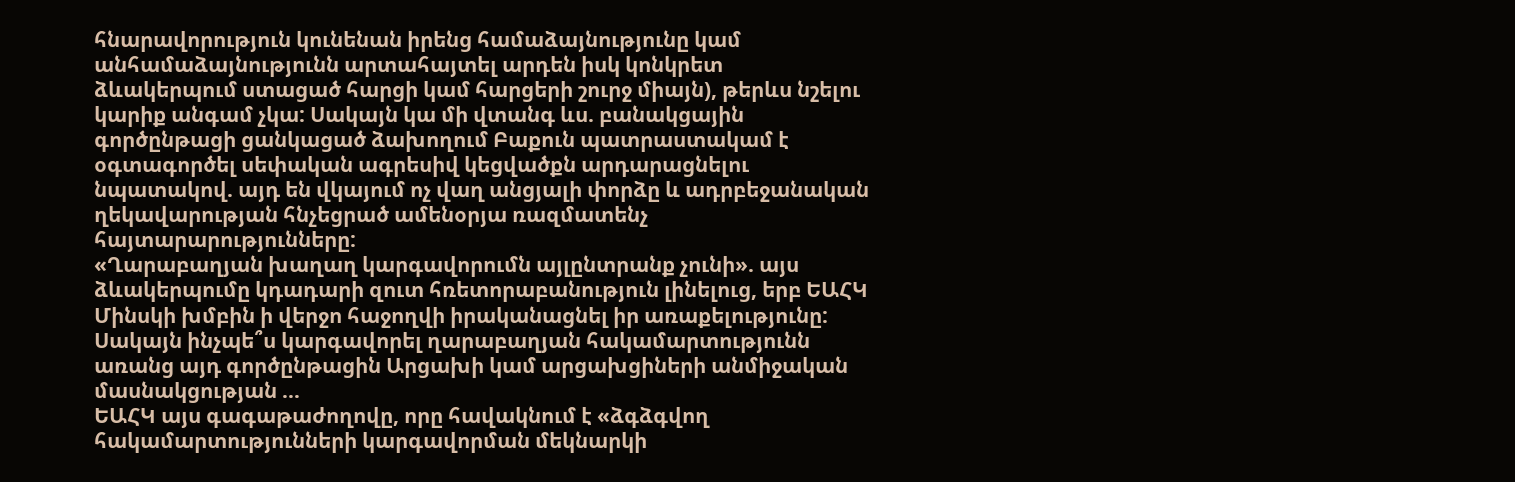հնարավորություն կունենան իրենց համաձայնությունը կամ անհամաձայնությունն արտահայտել արդեն իսկ կոնկրետ ձևակերպում ստացած հարցի կամ հարցերի շուրջ միայն), թերևս նշելու կարիք անգամ չկա: Սակայն կա մի վտանգ ևս. բանակցային գործընթացի ցանկացած ձախողում Բաքուն պատրաստակամ է օգտագործել սեփական ագրեսիվ կեցվածքն արդարացնելու նպատակով. այդ են վկայում ոչ վաղ անցյալի փորձը և ադրբեջանական ղեկավարության հնչեցրած ամենօրյա ռազմատենչ հայտարարությունները:
«Ղարաբաղյան խաղաղ կարգավորումն այլընտրանք չունի». այս ձևակերպումը կդադարի զուտ հռետորաբանություն լինելուց, երբ ԵԱՀԿ Մինսկի խմբին ի վերջո հաջողվի իրականացնել իր առաքելությունը: Սակայն ինչպե՞ս կարգավորել ղարաբաղյան հակամարտությունն առանց այդ գործընթացին Արցախի կամ արցախցիների անմիջական մասնակցության …
ԵԱՀԿ այս գագաթաժողովը, որը հավակնում է «ձգձգվող հակամարտությունների կարգավորման մեկնարկի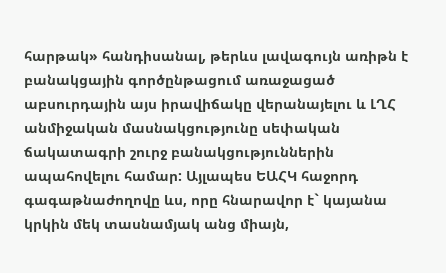հարթակ» հանդիսանալ, թերևս լավագույն առիթն է բանակցային գործընթացում առաջացած աբսուրդային այս իրավիճակը վերանայելու և ԼՂՀ անմիջական մասնակցությունը սեփական ճակատագրի շուրջ բանակցություններին ապահովելու համար: Այլապես ԵԱՀԿ հաջորդ գագաթնաժողովը ևս, որը հնարավոր է` կայանա կրկին մեկ տասնամյակ անց միայն,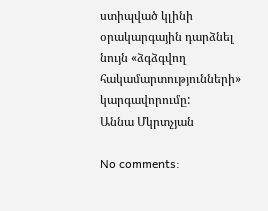ստիպված կլինի օրակարգային դարձնել նույն «ձգձգվող հակամարտությունների» կարգավորումը:
Աննա Մկրտչյան

No comments: